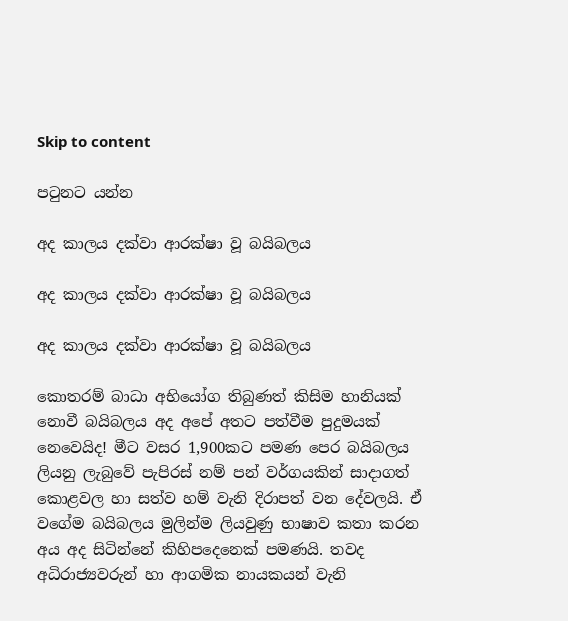Skip to content

පටුනට යන්න

අද කාලය දක්වා ආරක්ෂා වූ බයිබලය

අද කාලය දක්වා ආරක්ෂා වූ බයිබලය

අද කාලය දක්වා ආරක්ෂා වූ බයිබලය

කොතරම් බාධා අභියෝග තිබුණත් කිසිම හානියක් නොවී බයිබලය අද අපේ අතට පත්වීම පුදුමයක් නෙවෙයිද! මීට වසර 1,900කට පමණ පෙර බයිබලය ලියනු ලැබුවේ පැපිරස් නම් පන් වර්ගයකින් සාදාගත් කොළවල හා සත්ව හම් වැනි දිරාපත් වන දේවලයි. ඒ වගේම බයිබලය මුලින්ම ලියවුණු භාෂාව කතා කරන අය අද සිටින්නේ කිහිපදෙනෙක් පමණයි. තවද අධිරාජ්‍යවරුන් හා ආගමික නායකයන් වැනි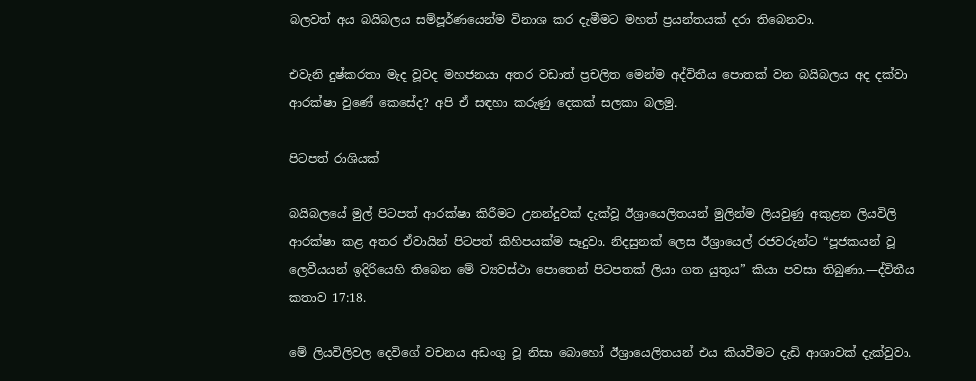බලවත් අය බයිබලය සම්පූර්ණයෙන්ම විනාශ කර දැමීමට මහත් ප්‍රයන්තයක් දරා තිබෙනවා.

එවැනි දුෂ්කරතා මැද වූවද මහජනයා අතර වඩාත් ප්‍රචලිත මෙන්ම අද්විතීය පොතක් වන බයිබලය අද දක්වා ආරක්ෂා වුණේ කෙසේද? අපි ඒ සඳහා කරුණු දෙකක් සලකා බලමු.

පිටපත් රාශියක්

බයිබලයේ මුල් පිටපත් ආරක්ෂා කිරීමට උනන්දුවක් දැක්වූ ඊශ්‍රායෙලිතයන් මුලින්ම ලියවුණු අකුළන ලියවිලි ආරක්ෂා කළ අතර ඒවායින් පිටපත් කිහිපයක්ම සෑදුවා. නිදසුනක් ලෙස ඊශ්‍රායෙල් රජවරුන්ට “පූජකයන් වූ ලෙවීයයන් ඉදිරියෙහි තිබෙන මේ ව්‍යවස්ථා පොතෙන් පිටපතක් ලියා ගත යුතුය” කියා පවසා තිබුණා.—ද්විතීය කතාව 17:18.

මේ ලියවිලිවල දෙවිගේ වචනය අඩංගු වූ නිසා බොහෝ ඊශ්‍රායෙලිතයන් එය කියවීමට දැඩි ආශාවක් දැක්වුවා.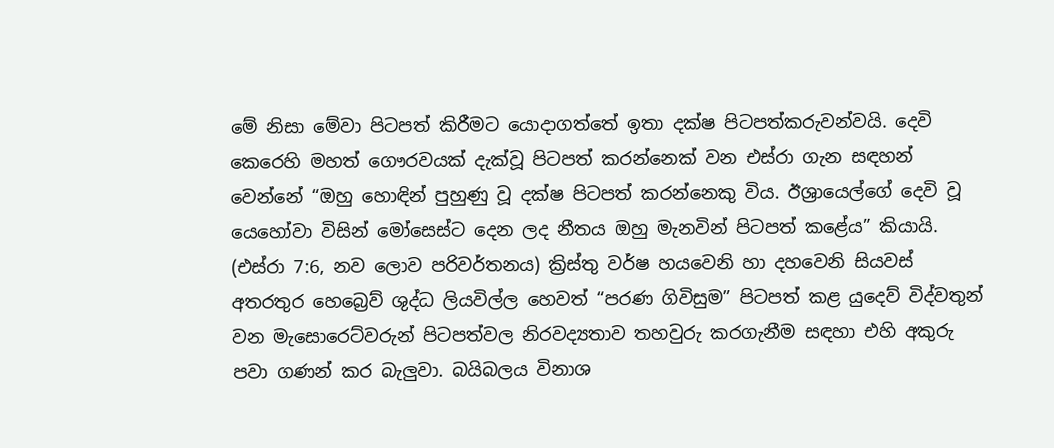මේ නිසා මේවා පිටපත් කිරීමට යොදාගත්තේ ඉතා දක්ෂ පිටපත්කරුවන්වයි. දෙවි කෙරෙහි මහත් ගෞරවයක් දැක්වූ පිටපත් කරන්නෙක් වන එස්රා ගැන සඳහන් වෙන්නේ “ඔහු හොඳින් පුහුණු වූ දක්ෂ පිටපත් කරන්නෙකු විය. ඊශ්‍රායෙල්ගේ දෙවි වූ යෙහෝවා විසින් මෝසෙස්ට දෙන ලද නීතය ඔහු මැනවින් පිටපත් කළේය” කියායි. (එස්රා 7:6, නව ලොව පරිවර්තනය) ක්‍රිස්තු වර්ෂ හයවෙනි හා දහවෙනි සියවස් අතරතුර හෙබ්‍රෙව් ශුද්ධ ලියවිල්ල හෙවත් “පරණ ගිවිසුම” පිටපත් කළ යුදෙව් විද්වතුන් වන මැසොරෙට්වරුන් පිටපත්වල නිරවද්‍යතාව තහවුරු කරගැනීම සඳහා එහි අකුරු පවා ගණන් කර බැලුවා. බයිබලය විනාශ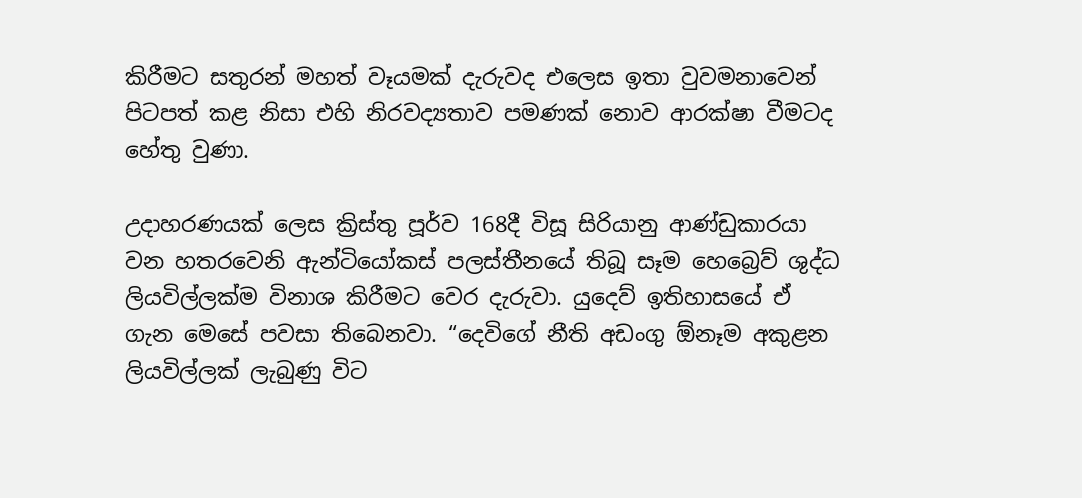කිරීමට සතුරන් මහත් වෑයමක් දැරුවද එලෙස ඉතා වුවමනාවෙන් පිටපත් කළ නිසා එහි නිරවද්‍යතාව පමණක් නොව ආරක්ෂා වීමටද හේතු වුණා.

උදාහරණයක් ලෙස ක්‍රිස්තු පූර්ව 168දී විසූ සිරියානු ආණ්ඩුකාරයා වන හතරවෙනි ඇන්ටියෝකස් පලස්තීනයේ තිබූ සෑම හෙබ්‍රෙව් ශුද්ධ ලියවිල්ලක්ම විනාශ කිරීමට වෙර දැරුවා. යුදෙව් ඉතිහාසයේ ඒ ගැන මෙසේ පවසා තිබෙනවා. “දෙවිගේ නීති අඩංගු ඕනෑම අකුළන ලියවිල්ලක් ලැබුණු විට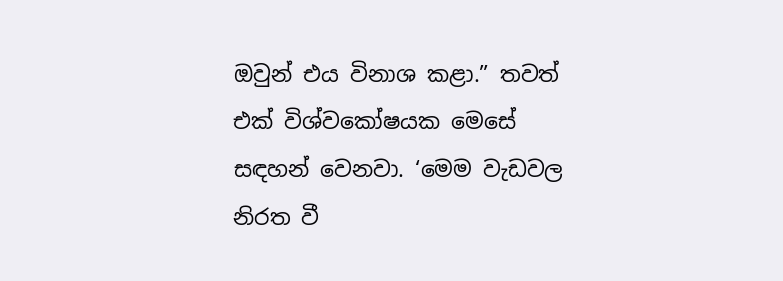ඔවුන් එය විනාශ කළා.” තවත් එක් විශ්වකෝෂයක මෙසේ සඳහන් වෙනවා. ‘මෙම වැඩවල නිරත වී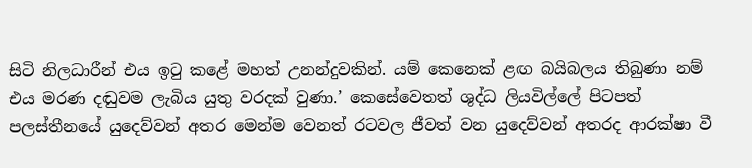සිටි නිලධාරීන් එය ඉටු කළේ මහත් උනන්දුවකින්. යම් කෙනෙක් ළඟ බයිබලය තිබුණා නම් එය මරණ දඬුවම ලැබිය යුතු වරදක් වුණා.’ කෙසේවෙතත් ශුද්ධ ලියවිල්ලේ පිටපත් පලස්තීනයේ යුදෙව්වන් අතර මෙන්ම වෙනත් රටවල ජීවත් වන යුදෙව්වන් අතරද ආරක්ෂා වී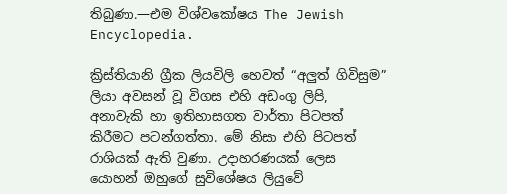තිබුණා.—එම විශ්වකෝෂය The Jewish Encyclopedia.

ක්‍රිස්තියානි ග්‍රීක ලියවිලි හෙවත් “අලුත් ගිවිසුම” ලියා අවසන් වූ විගස එහි අඩංගු ලිපි, අනාවැකි හා ඉතිහාසගත වාර්තා පිටපත් කිරීමට පටන්ගත්තා. මේ නිසා එහි පිටපත් රාශියක් ඇති වුණා. උදාහරණයක් ලෙස යොහන් ඔහුගේ සුවිශේෂය ලියුවේ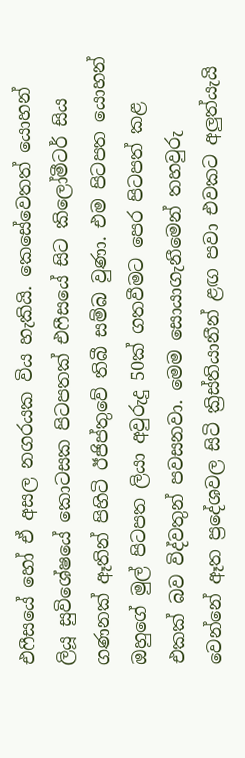එෆීසයේ හෝ ඒ අසල නගරයක විය හැකියි. කෙසේවෙතත් යොහන් ලියූ සුවිශේෂයේ කොටසක පිටපතක් එෆීසයේ සිට කිලෝමීටර් සිය ගණනක් ඈතින් පිහිටි ඊජිප්තුවේ තිබී සම්බ වුණා. එම පිටපත යොහන් ඔහුගේ මුල් පිටපත ලියා අවුරුදු 50ක් ගතවීමට පෙර පිටපත් කළ එකක් බව විද්වතුන් පවසනවා. මෙම සොයාගැනීමෙන් තහවුරු වෙන්නේ ඈත ප්‍රදේශවල සිටි ක්‍රිස්තියානීන් ළඟ පවා එවකට අලුත්යැයි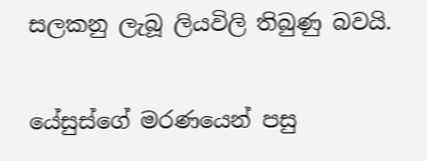සලකනු ලැබූ ලියවිලි තිබුණු බවයි.

යේසුස්ගේ මරණයෙන් පසු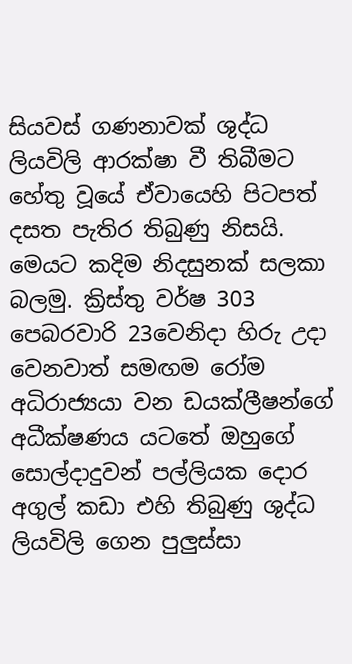සියවස් ගණනාවක් ශුද්ධ ලියවිලි ආරක්ෂා වී තිබීමට හේතු වූයේ ඒවායෙහි පිටපත් දසත පැතිර තිබුණු නිසයි. මෙයට කදිම නිදසුනක් සලකා බලමු. ක්‍රිස්තු වර්ෂ 303 පෙබරවාරි 23වෙනිදා හිරු උදා වෙනවාත් සමඟම රෝම අධිරාජ්‍යයා වන ඩයක්ලීෂන්ගේ අධීක්ෂණය යටතේ ඔහුගේ සොල්දාදුවන් පල්ලියක දොර අගුල් කඩා එහි තිබුණු ශුද්ධ ලියවිලි ගෙන පුලුස්සා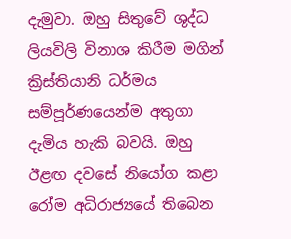දැමුවා. ඔහු සිතුවේ ශුද්ධ ලියවිලි විනාශ කිරීම මගින් ක්‍රිස්තියානි ධර්මය සම්පූර්ණයෙන්ම අතුගා දැමිය හැකි බවයි. ඔහු ඊළඟ දවසේ නියෝග කළා රෝම අධිරාජ්‍යයේ තිබෙන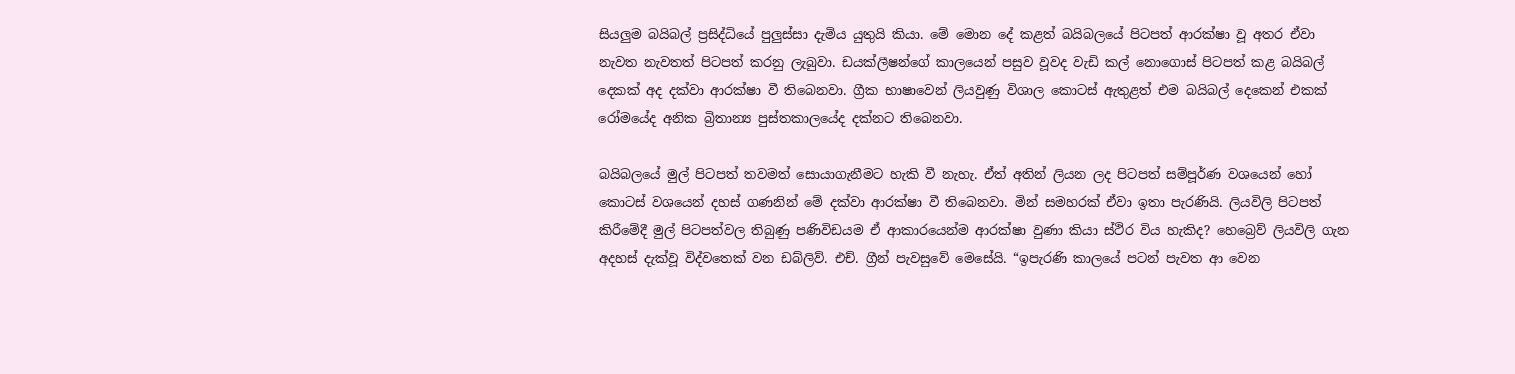සියලුම බයිබල් ප්‍රසිද්ධියේ පුලුස්සා දැමිය යුතුයි කියා. මේ මොන දේ කළත් බයිබලයේ පිටපත් ආරක්ෂා වූ අතර ඒවා නැවත නැවතත් පිටපත් කරනු ලැබුවා. ඩයක්ලීෂන්ගේ කාලයෙන් පසුව වූවද වැඩි කල් නොගොස් පිටපත් කළ බයිබල් දෙකක් අද දක්වා ආරක්ෂා වී තිබෙනවා. ග්‍රීක භාෂාවෙන් ලියවුණු විශාල කොටස් ඇතුළත් එම බයිබල් දෙකෙන් එකක් රෝමයේද අනික බ්‍රිතාන්‍ය පුස්තකාලයේද දක්නට තිබෙනවා.

බයිබලයේ මුල් පිටපත් තවමත් සොයාගැනීමට හැකි වී නැහැ. ඒත් අතින් ලියන ලද පිටපත් සම්පූර්ණ වශයෙන් හෝ කොටස් වශයෙන් දහස් ගණනින් මේ දක්වා ආරක්ෂා වී තිබෙනවා. මින් සමහරක් ඒවා ඉතා පැරණියි. ලියවිලි පිටපත් කිරීමේදී මුල් පිටපත්වල තිබුණු පණිවිඩයම ඒ ආකාරයෙන්ම ආරක්ෂා වුණා කියා ස්ථිර විය හැකිද? හෙබ්‍රෙව් ලියවිලි ගැන අදහස් දැක්වූ විද්වතෙක් වන ඩබ්ලිව්. එච්. ග්‍රීන් පැවසුවේ මෙසේයි. “ඉපැරණි කාලයේ පටන් පැවත ආ වෙන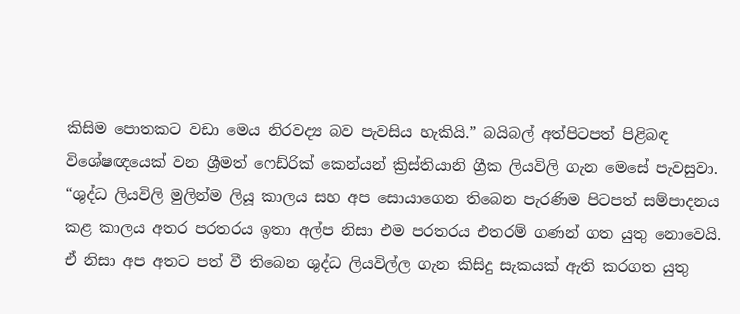කිසිම පොතකට වඩා මෙය නිරවද්‍ය බව පැවසිය හැකියි.” බයිබල් අත්පිටපත් පිළිබඳ විශේෂඥයෙක් වන ශ්‍රීමත් ෆෙඩ්රික් කෙන්යන් ක්‍රිස්තියානි ග්‍රීක ලියවිලි ගැන මෙසේ පැවසුවා. “ශුද්ධ ලියවිලි මුලින්ම ලියූ කාලය සහ අප සොයාගෙන තිබෙන පැරණිම පිටපත් සම්පාදනය කළ කාලය අතර පරතරය ඉතා අල්ප නිසා එම පරතරය එතරම් ගණන් ගත යුතු නොවෙයි. ඒ නිසා අප අතට පත් වී තිබෙන ශුද්ධ ලියවිල්ල ගැන කිසිදු සැකයක් ඇති කරගත යුතු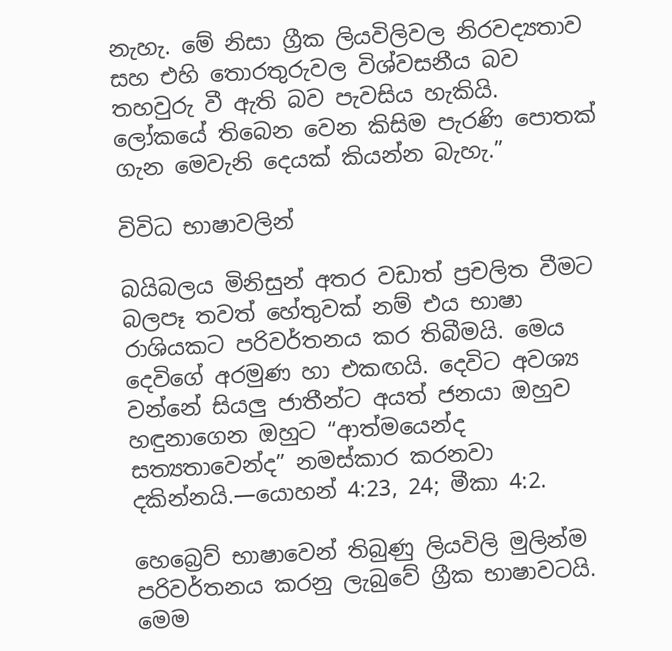නැහැ. මේ නිසා ග්‍රීක ලියවිලිවල නිරවද්‍යතාව සහ එහි තොරතුරුවල විශ්වසනීය බව තහවුරු වී ඇති බව පැවසිය හැකියි. ලෝකයේ තිබෙන වෙන කිසිම පැරණි පොතක් ගැන මෙවැනි දෙයක් කියන්න බැහැ.”

විවිධ භාෂාවලින්

බයිබලය මිනිසුන් අතර වඩාත් ප්‍රචලිත වීමට බලපෑ තවත් හේතුවක් නම් එය භාෂා රාශියකට පරිවර්තනය කර තිබීමයි. මෙය දෙවිගේ අරමුණ හා එකඟයි. දෙවිට අවශ්‍ය වන්නේ සියලු ජාතීන්ට අයත් ජනයා ඔහුව හඳුනාගෙන ඔහුට “ආත්මයෙන්ද සත්‍යතාවෙන්ද” නමස්කාර කරනවා දකින්නයි.—යොහන් 4:23, 24; මීකා 4:2.

හෙබ්‍රෙව් භාෂාවෙන් තිබුණු ලියවිලි මුලින්ම පරිවර්තනය කරනු ලැබුවේ ග්‍රීක භාෂාවටයි. මෙම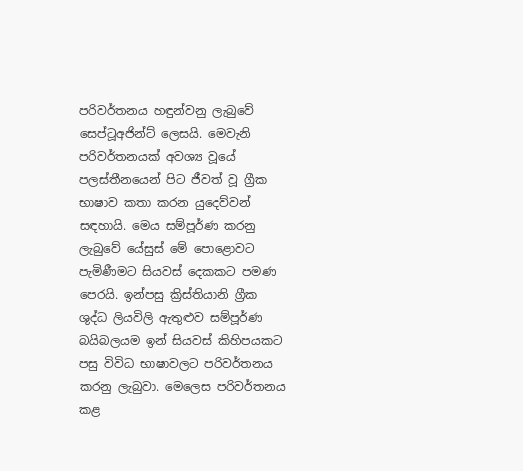පරිවර්තනය හඳුන්වනු ලැබුවේ සෙප්ටූඅජින්ට් ලෙසයි. මෙවැනි පරිවර්තනයක් අවශ්‍ය වූයේ පලස්තීනයෙන් පිට ජීවත් වූ ග්‍රීක භාෂාව කතා කරන යුදෙව්වන් සඳහායි. මෙය සම්පූර්ණ කරනු ලැබුවේ යේසුස් මේ පොළොවට පැමිණීමට සියවස් දෙකකට පමණ පෙරයි. ඉන්පසු ක්‍රිස්තියානි ග්‍රීක ශුද්ධ ලියවිලි ඇතුළුව සම්පූර්ණ බයිබලයම ඉන් සියවස් කිහිපයකට පසු විවිධ භාෂාවලට පරිවර්තනය කරනු ලැබුවා. මෙලෙස පරිවර්තනය කළ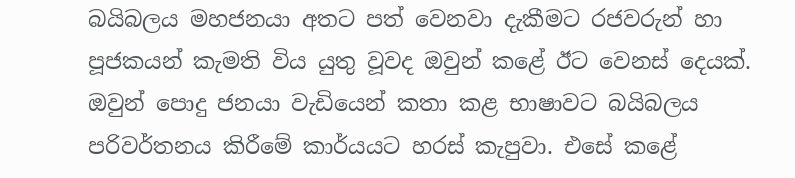බයිබලය මහජනයා අතට පත් වෙනවා දැකීමට රජවරුන් හා පූජකයන් කැමති විය යුතු වූවද ඔවුන් කළේ ඊට වෙනස් දෙයක්. ඔවුන් පොදු ජනයා වැඩියෙන් කතා කළ භාෂාවට බයිබලය පරිවර්තනය කිරීමේ කාර්යයට හරස් කැපුවා. එසේ කළේ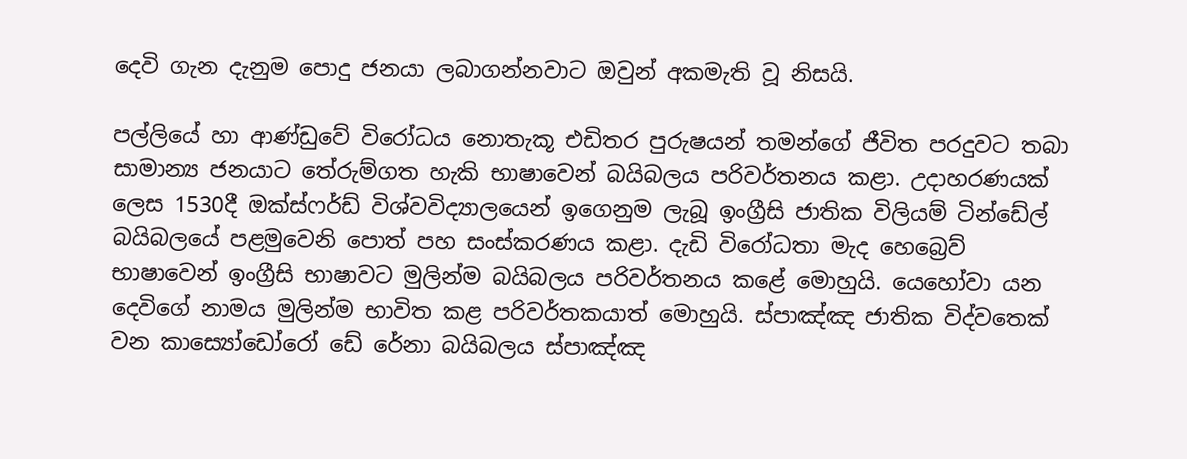දෙවි ගැන දැනුම පොදු ජනයා ලබාගන්නවාට ඔවුන් අකමැති වූ නිසයි.

පල්ලියේ හා ආණ්ඩුවේ විරෝධය නොතැකූ එඩිතර පුරුෂයන් තමන්ගේ ජීවිත පරදුවට තබා සාමාන්‍ය ජනයාට තේරුම්ගත හැකි භාෂාවෙන් බයිබලය පරිවර්තනය කළා. උදාහරණයක් ලෙස 1530දී ඔක්ස්ෆර්ඩ් විශ්වවිද්‍යාලයෙන් ඉගෙනුම ලැබූ ඉංග්‍රීසි ජාතික විලියම් ටින්ඩේල් බයිබලයේ පළමුවෙනි පොත් පහ සංස්කරණය කළා. දැඩි විරෝධතා මැද හෙබ්‍රෙව් භාෂාවෙන් ඉංග්‍රීසි භාෂාවට මුලින්ම බයිබලය පරිවර්තනය කළේ මොහුයි. යෙහෝවා යන දෙවිගේ නාමය මුලින්ම භාවිත කළ පරිවර්තකයාත් මොහුයි. ස්පාඤ්ඤ ජාතික විද්වතෙක් වන කාස්‍යෝඩෝරෝ ඩේ රේනා බයිබලය ස්පාඤ්ඤ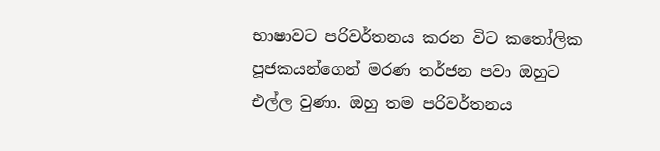භාෂාවට පරිවර්තනය කරන විට කතෝලික පූජකයන්ගෙන් මරණ තර්ජන පවා ඔහුට එල්ල වුණා. ඔහු තම පරිවර්තනය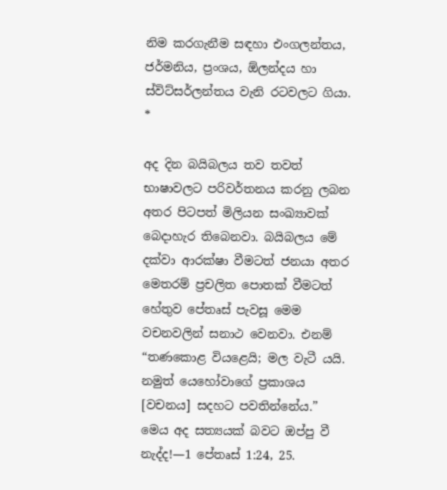නිම කරගැනීම සඳහා එංගලන්තය, ජර්මනිය, ප්‍රංශය, ඕලන්දය හා ස්විට්සර්ලන්තය වැනි රටවලට ගියා. *

අද දින බයිබලය තව තවත් භාෂාවලට පරිවර්තනය කරනු ලබන අතර පිටපත් මිලියන සංඛ්‍යාවක් බෙදාහැර තිබෙනවා. බයිබලය මේ දක්වා ආරක්ෂා වීමටත් ජනයා අතර මෙතරම් ප්‍රචලිත පොතක් වීමටත් හේතුව පේතෘස් පැවසූ මෙම වචනවලින් සනාථ වෙනවා. එනම් “තණකොළ වියළෙයි; මල වැටී යයි. නමුත් යෙහෝවාගේ ප්‍රකාශය [වචනය] සදහට පවතින්නේය.” මෙය අද සත්‍යයක් බවට ඔප්පු වී නැද්ද!—1 පේතෘස් 1:24, 25.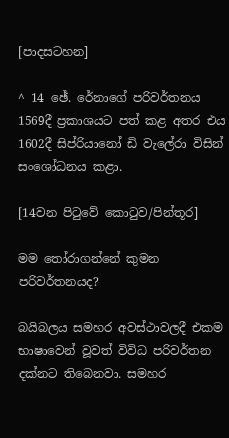[පාදසටහන]

^ 14 ඡේ. රේනාගේ පරිවර්තනය 1569දී ප්‍රකාශයට පත් කළ අතර එය 1602දී සිප්රියානෝ ඩි වැලේරා විසින් සංශෝධනය කළා.

[14වන පිටුවේ කොටුව/පින්තූර]

මම තෝරාගන්නේ කුමන පරිවර්තනයද?

බයිබලය සමහර අවස්ථාවලදී එකම භාෂාවෙන් වූවත් විවිධ පරිවර්තන දක්නට තිබෙනවා. සමහර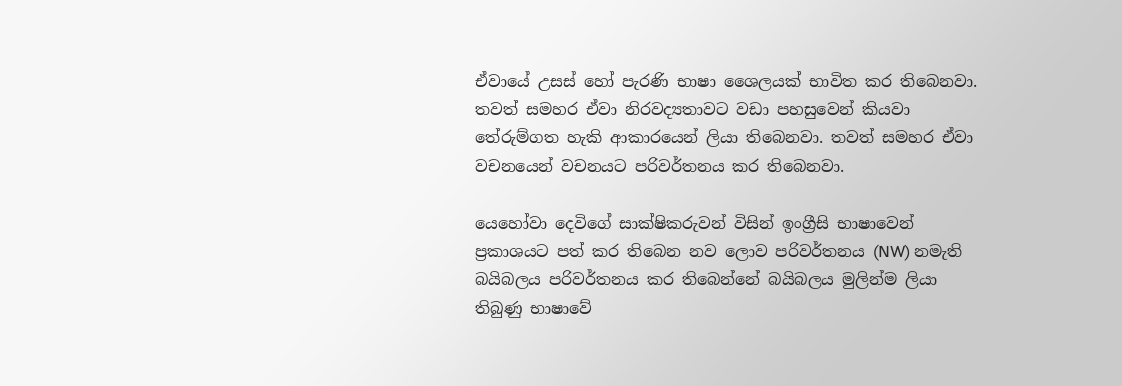ඒවායේ උසස් හෝ පැරණි භාෂා ශෛලයක් භාවිත කර තිබෙනවා. තවත් සමහර ඒවා නිරවද්‍යතාවට වඩා පහසුවෙන් කියවා තේරුම්ගත හැකි ආකාරයෙන් ලියා තිබෙනවා. තවත් සමහර ඒවා වචනයෙන් වචනයට පරිවර්තනය කර තිබෙනවා.

යෙහෝවා දෙවිගේ සාක්ෂිකරුවන් විසින් ඉංග්‍රීසි භාෂාවෙන් ප්‍රකාශයට පත් කර තිබෙන නව ලොව පරිවර්තනය (NW) නමැති බයිබලය පරිවර්තනය කර තිබෙන්නේ බයිබලය මුලින්ම ලියා තිබුණු භාෂාවේ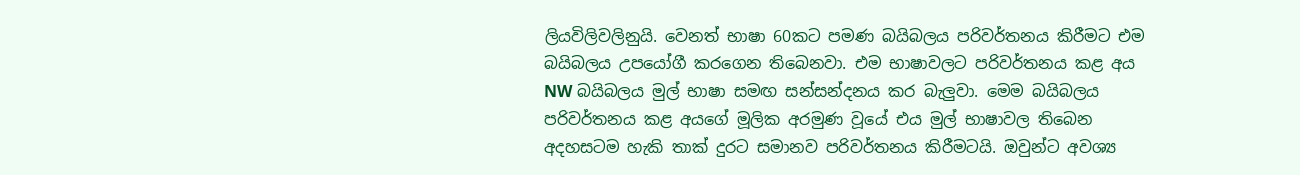ලියවිලිවලිනුයි. වෙනත් භාෂා 60කට පමණ බයිබලය පරිවර්තනය කිරීමට එම බයිබලය උපයෝගී කරගෙන තිබෙනවා. එම භාෂාවලට පරිවර්තනය කළ අය NW බයිබලය මුල් භාෂා සමඟ සන්සන්දනය කර බැලුවා. මෙම බයිබලය පරිවර්තනය කළ අයගේ මූලික අරමුණ වූයේ එය මුල් භාෂාවල තිබෙන අදහසටම හැකි තාක් දුරට සමානව පරිවර්තනය කිරීමටයි. ඔවුන්ට අවශ්‍ය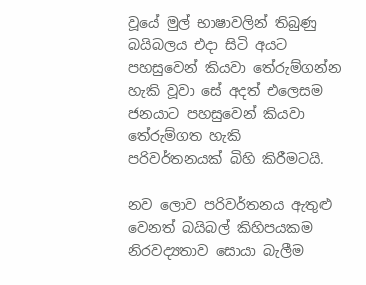වූයේ මුල් භාෂාවලින් තිබුණු බයිබලය එදා සිටි අයට පහසුවෙන් කියවා තේරුම්ගන්න හැකි වූවා සේ අදත් එලෙසම ජනයාට පහසුවෙන් කියවා තේරුම්ගත හැකි පරිවර්තනයක් බිහි කිරීමටයි.

නව ලොව පරිවර්තනය ඇතුළු වෙනත් බයිබල් කිහිපයකම නිරවද්‍යතාව සොයා බැලීම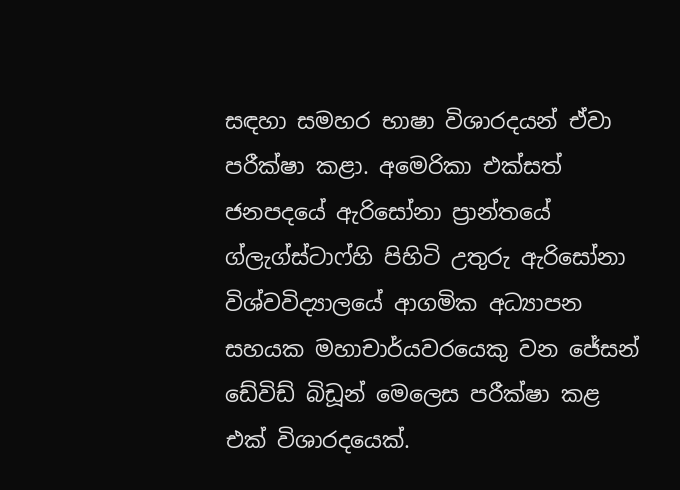සඳහා සමහර භාෂා විශාරදයන් ඒවා පරීක්ෂා කළා. අමෙරිකා එක්සත් ජනපදයේ ඇරිසෝනා ප්‍රාන්තයේ ග්ලැග්ස්ටාෆ්හි පිහිටි උතුරු ඇරිසෝනා විශ්වවිද්‍යාලයේ ආගමික අධ්‍යාපන සහයක මහාචාර්යවරයෙකු වන ජේසන් ඩේවිඩ් බිඩූන් මෙලෙස පරීක්ෂා කළ එක් විශාරදයෙක්.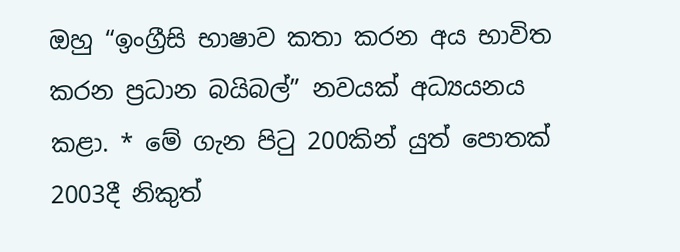ඔහු “ඉංග්‍රීසි භාෂාව කතා කරන අය භාවිත කරන ප්‍රධාන බයිබල්” නවයක් අධ්‍යයනය කළා. * මේ ගැන පිටු 200කින් යුත් පොතක් 2003දී නිකුත්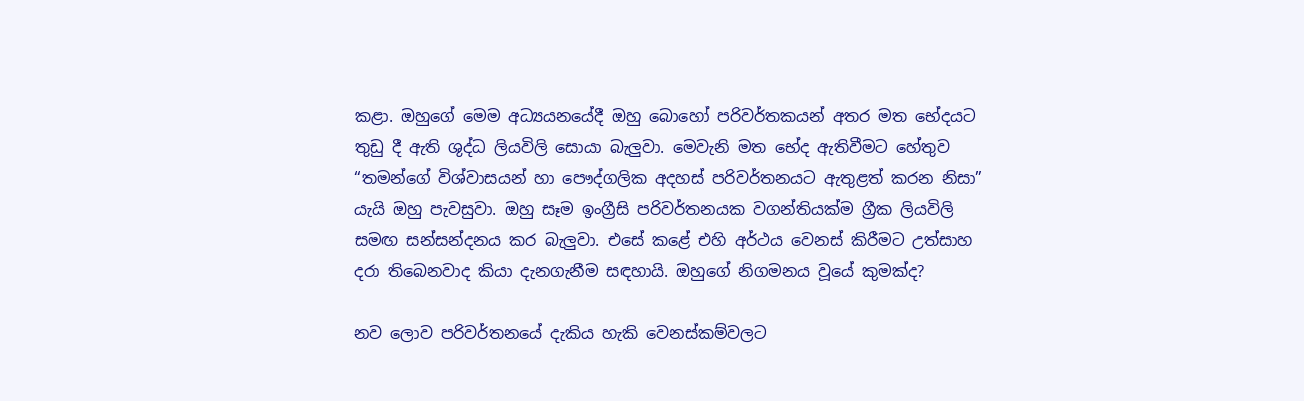කළා. ඔහුගේ මෙම අධ්‍යයනයේදී ඔහු බොහෝ පරිවර්තකයන් අතර මත භේදයට තුඩු දී ඇති ශුද්ධ ලියවිලි සොයා බැලුවා. මෙවැනි මත භේද ඇතිවීමට හේතුව “තමන්ගේ විශ්වාසයන් හා පෞද්ගලික අදහස් පරිවර්තනයට ඇතුළත් කරන නිසා” යැයි ඔහු පැවසුවා. ඔහු සෑම ඉංග්‍රීසි පරිවර්තනයක වගන්තියක්ම ග්‍රීක ලියවිලි සමඟ සන්සන්දනය කර බැලුවා. එසේ කළේ එහි අර්ථය වෙනස් කිරීමට උත්සාහ දරා තිබෙනවාද කියා දැනගැනීම සඳහායි. ඔහුගේ නිගමනය වූයේ කුමක්ද?

නව ලොව පරිවර්තනයේ දැකිය හැකි වෙනස්කම්වලට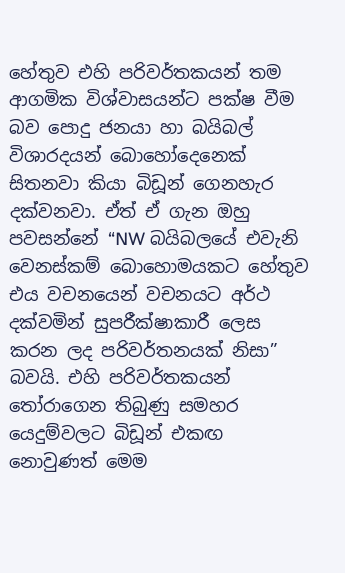හේතුව එහි පරිවර්තකයන් තම ආගමික විශ්වාසයන්ට පක්ෂ වීම බව පොදු ජනයා හා බයිබල් විශාරදයන් බොහෝදෙනෙක් සිතනවා කියා බිඩූන් ගෙනහැර දක්වනවා. ඒත් ඒ ගැන ඔහු පවසන්නේ “NW බයිබලයේ එවැනි වෙනස්කම් බොහොමයකට හේතුව එය වචනයෙන් වචනයට අර්ථ දක්වමින් සුපරීක්ෂාකාරී ලෙස කරන ලද පරිවර්තනයක් නිසා” බවයි. එහි පරිවර්තකයන් තෝරාගෙන තිබුණු සමහර යෙදුම්වලට බිඩූන් එකඟ නොවුණත් මෙම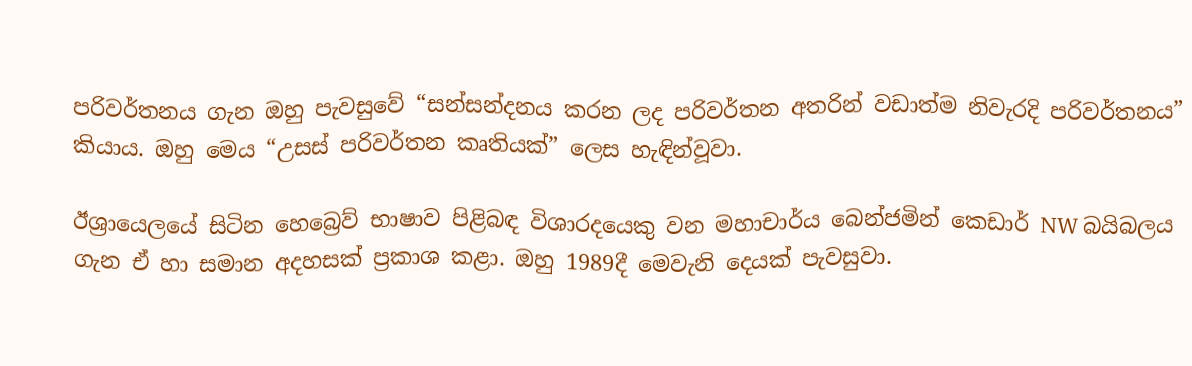පරිවර්තනය ගැන ඔහු පැවසුවේ “සන්සන්දනය කරන ලද පරිවර්තන අතරින් වඩාත්ම නිවැරදි පරිවර්තනය” කියාය. ඔහු මෙය “උසස් පරිවර්තන කෘතියක්” ලෙස හැඳින්වූවා.

ඊශ්‍රායෙලයේ සිටින හෙබ්‍රෙව් භාෂාව පිළිබඳ විශාරදයෙකු වන මහාචාර්ය බෙන්ජමින් කෙඩාර් NW බයිබලය ගැන ඒ හා සමාන අදහසක් ප්‍රකාශ කළා. ඔහු 1989දී මෙවැනි දෙයක් පැවසුවා.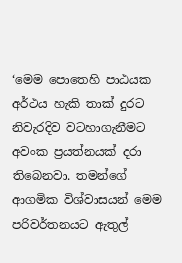‘මෙම පොතෙහි පාඨයක අර්ථය හැකි තාක් දුරට නිවැරදිව වටහාගැනීමට අවංක ප්‍රයත්නයක් දරා තිබෙනවා. තමන්ගේ ආගමික විශ්වාසයන් මෙම පරිවර්තනයට ඇතුල්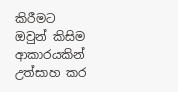කිරීමට ඔවුන් කිසිම ආකාරයකින් උත්සාහ කර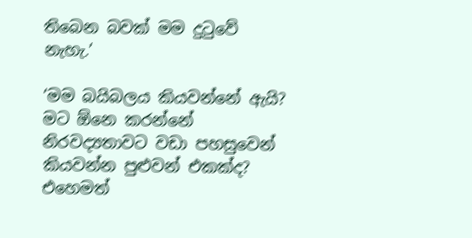තිබෙන බවක් මම දුටුවේ නැහැ.’

‘මම බයිබලය කියවන්නේ ඇයි? මට ඕනෙ කරන්නේ නිරවද්‍යතාවට වඩා පහසුවෙන් කියවන්න පුළුවන් එකක්ද? එහෙමත්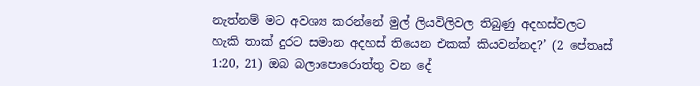නැත්නම් මට අවශ්‍ය කරන්නේ මුල් ලියවිලිවල තිබුණු අදහස්වලට හැකි තාක් දුරට සමාන අදහස් තියෙන එකක් කියවන්නද?’ (2 පේතෘස් 1:20, 21) ඔබ බලාපොරොත්තු වන දේ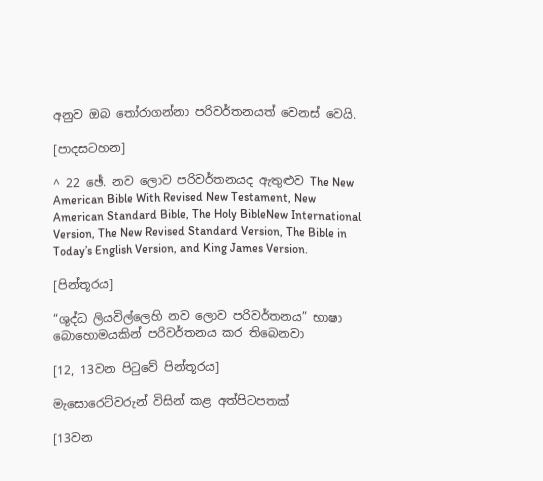අනුව ඔබ තෝරාගන්නා පරිවර්තනයත් වෙනස් වෙයි.

[පාදසටහන]

^ 22 ඡේ. නව ලොව පරිවර්තනයද ඇතුළුව The New American Bible With Revised New Testament, New American Standard Bible, The Holy BibleNew International Version, The New Revised Standard Version, The Bible in Today’s English Version, and King James Version.

[පින්තූරය]

“ශුද්ධ ලියවිල්ලෙහි නව ලොව පරිවර්තනය” භාෂා බොහොමයකින් පරිවර්තනය කර තිබෙනවා

[12, 13වන පිටුවේ පින්තූරය]

මැසොරෙට්වරුන් විසින් කළ අත්පිටපතක්

[13වන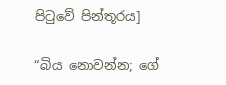පිටුවේ පින්තූරය]

“බිය නොවන්න; ගේ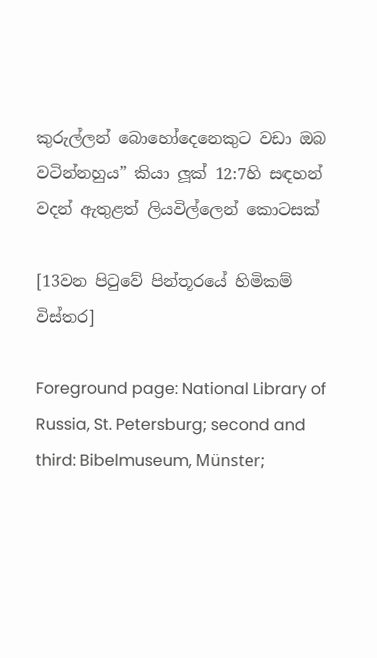කුරුල්ලන් බොහෝදෙනෙකුට වඩා ඔබ වටින්නහුය” කියා ලූක් 12:7හි සඳහන් වදන් ඇතුළත් ලියවිල්ලෙන් කොටසක්

[13වන පිටුවේ පින්තූරයේ හිමිකම් විස්තර]

Foreground page: National Library of Russia, St. Petersburg; second and third: Bibelmuseum, Münster;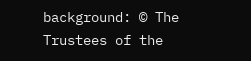background: © The Trustees of the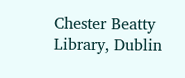Chester Beatty Library, Dublin